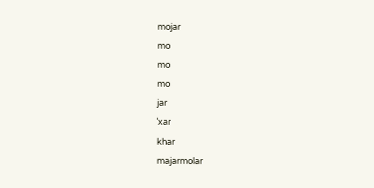mojar
mo
mo
mo
jar
ˈxaɾ
khar
majarmolar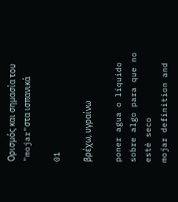Ορισμός και σημασία του "mojar"στα ισπανικά

01

βρέχω, υγραίνω

poner agua o líquido sobre algo para que no esté seco
mojar definition and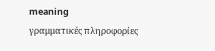meaning
γραμματικές πληροφορίες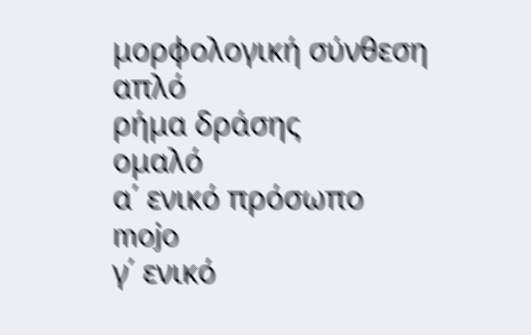μορφολογική σύνθεση
απλό
ρήμα δράσης
ομαλό
α΄ ενικό πρόσωπο
mojo
γ΄ ενικό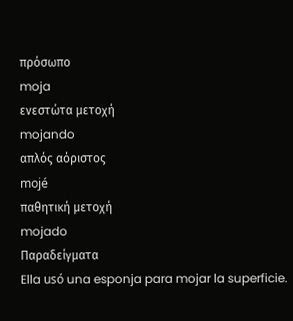πρόσωπο
moja
ενεστώτα μετοχή
mojando
απλός αόριστος
mojé
παθητική μετοχή
mojado
Παραδείγματα
Ella usó una esponja para mojar la superficie.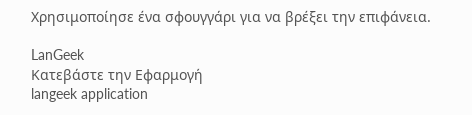Χρησιμοποίησε ένα σφουγγάρι για να βρέξει την επιφάνεια.

LanGeek
Κατεβάστε την Εφαρμογή
langeek application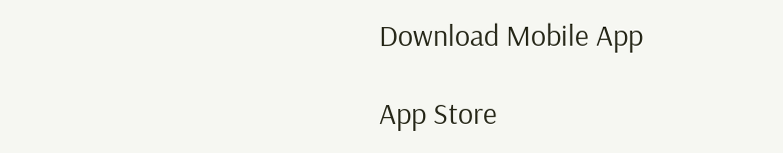Download Mobile App

App Store